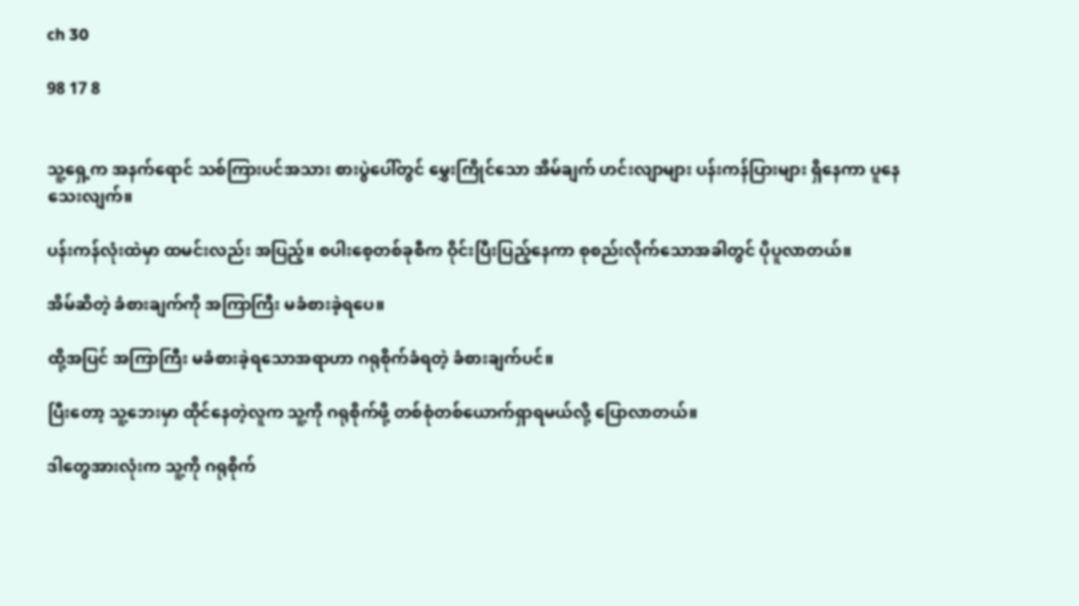ch 30

98 17 8


သူ့ရှေ့က အနက်ရောင် သစ်ကြားပင်အသား စားပွဲပေါ်တွင် မွှေးကြိုင်သော အိမ်ချက် ဟင်းလျာများ ပန်းကန်ပြားများ ရှိနေကာ ပူနေသေးလျက်။

ပန်းကန်လုံးထဲမှာ ထမင်းလည်း အပြည့်။ စပါးစေ့တစ်ခုစီက ဝိုင်းပြီးပြည့်နေကာ စုစည်းလိုက်သောအခါတွင် ပိုပူလာတယ်။

အိမ်ဆိတဲ့ ခံစားချက်ကို အကြာကြီး မခံစားခဲ့ရပေ။

ထို့အပြင် အကြာကြီး မခံစားခဲ့ရသောအရာဟာ ဂရုစိုက်ခံရတဲ့ ခံစားချက်ပင်။

ပြီးတော့ သူ့ဘေးမှာ ထိုင်နေတဲ့လူက သူ့ကို ဂရုစိုက်ဖို့ တစ်စုံတစ်ယောက်ရှာရမယ်လို့ ပြောလာတယ်။

ဒါတွေအားလုံးက သူ့ကို ဂရုစိုက်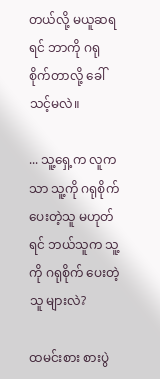တယ်လို့ မယူဆရရင် ဘာကို ဂရုစိုက်တာလို့ ခေါ်သင့်မလဲ။

... သူ့ရှေ့က လူကသာ သူ့ကို ဂရုစိုက် ပေးတဲ့သူ မဟုတ်ရင် ဘယ်သူက သူ့ကို ဂရုစိုက် ပေးတဲ့သူ များလဲ?

ထမင်းစား စားပွဲ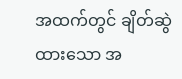အထက်တွင် ချိတ်ဆွဲထားသော အ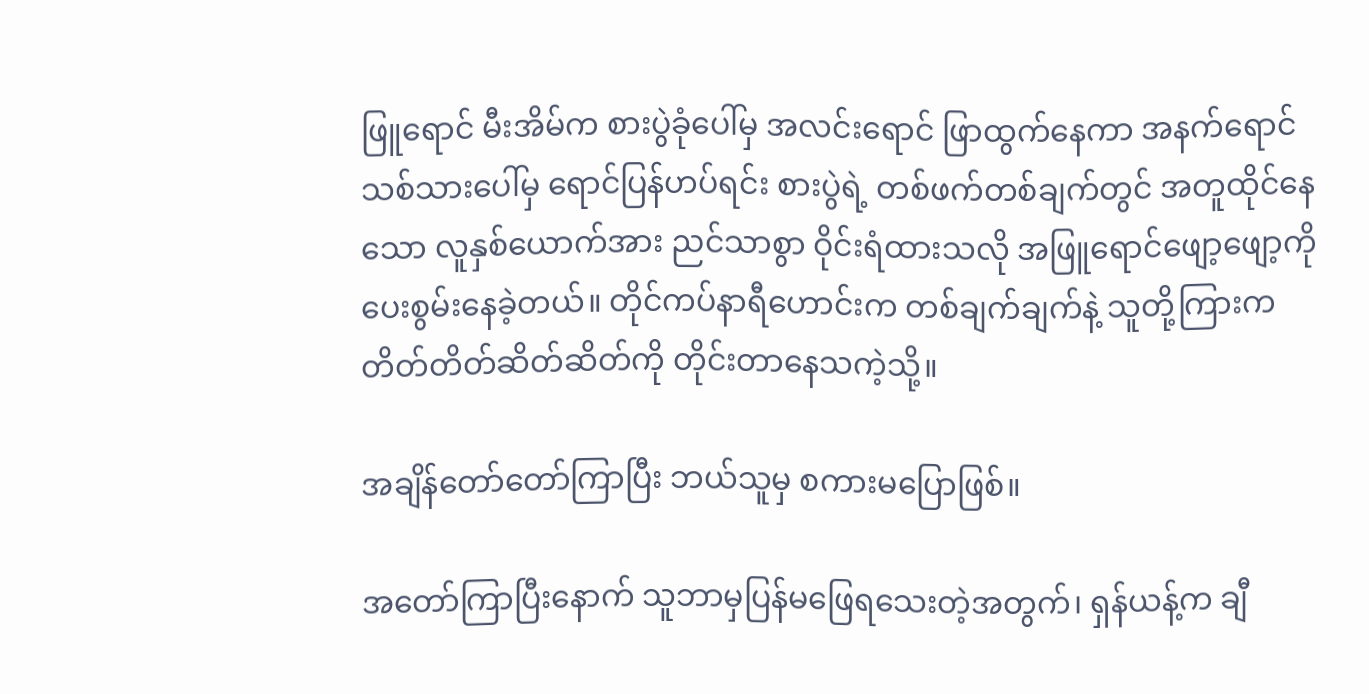ဖြူရောင် မီးအိမ်က စားပွဲခုံပေါ်မှ အလင်းရောင် ဖြာထွက်နေကာ အနက်ရောင်သစ်သားပေါ်မှ ရောင်ပြန်ဟပ်ရင်း စားပွဲရဲ့ တစ်ဖက်တစ်ချက်တွင် အတူထိုင်နေသော လူနှစ်ယောက်အား ညင်သာစွာ ဝိုင်းရံထားသလို အဖြူရောင်ဖျော့ဖျော့ကို ပေးစွမ်းနေခဲ့တယ်။ တိုင်ကပ်နာရီဟောင်းက တစ်ချက်ချက်နဲ့ သူတို့ကြားက တိတ်တိတ်ဆိတ်ဆိတ်ကို တိုင်းတာနေသကဲ့သို့။

အချိန်တော်တော်ကြာပြီး ဘယ်သူမှ စကားမပြောဖြစ်။

အတော်ကြာပြီးနောက် သူဘာမှပြန်မဖြေရသေးတဲ့အတွက်၊ ရှန်ယန့်က ချီ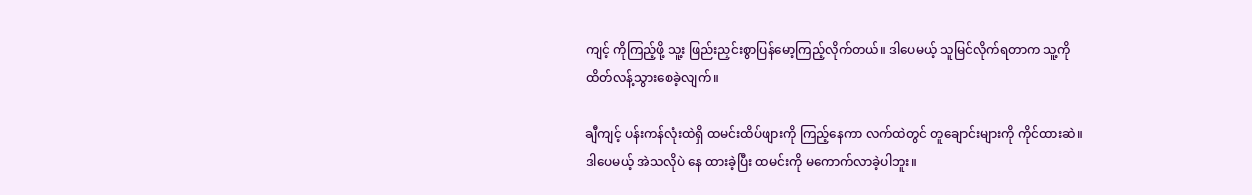ကျင့် ကိုကြည့်ဖို့ သူ့း ဖြည်းညှင်းစွာပြန်မော့ကြည့်လိုက်တယ်။ ဒါပေမယ့် သူမြင်လိုက်ရတာက သူ့ကို ထိတ်လန့်သွားစေခဲ့လျက်။

ချီကျင့် ပန်းကန်လုံးထဲရှိ ထမင်းထိပ်ဖျားကို ‌ကြည့်နေကာ လက်ထဲတွင် တူချောင်းများကို ကိုင်ထားဆဲ။ ဒါပေမယ့် အဲသလိုပဲ နေ ထားခဲ့ပြီး ထမင်းကို မကောက်လာခဲ့ပါဘူး။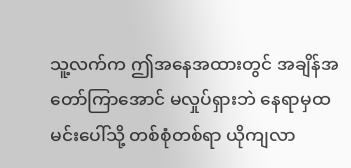သူ့လက်က ဤအနေအထားတွင် အချိန်အတော်ကြာအောင် မလှုပ်ရှားဘဲ နေရာမှထမင်းပေါ်သို့ တစ်စုံတစ်ရာ ယိုကျလာ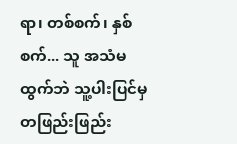ရာ၊ တစ်စက်၊ နှစ်စက်... သူ အသံမထွက်ဘဲ သူ့ပါးပြင်မှ တဖြည်းဖြည်း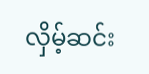လှိမ့်ဆင်း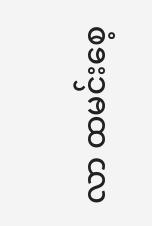လာ ထမင်းစေ့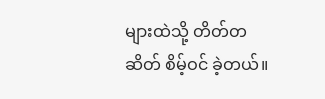များထဲသို့ တိတ်တဆိတ် စိမ့်ဝင် ခဲ့တယ်။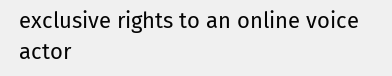exclusive rights to an online voice actor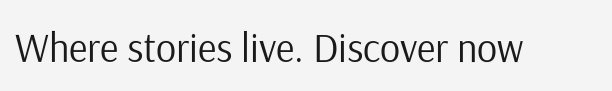Where stories live. Discover now